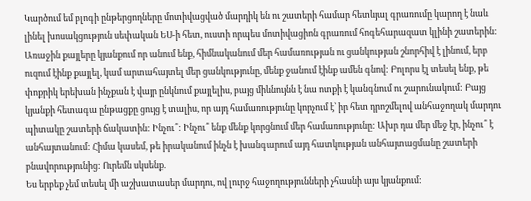Կարծում եմ բլոգի ընթերցողները մոտիվացված մարդիկ են ու շատերի համար հետևյալ գրառումը կարող է նաև լինել խոսակցություն սեփական ԵՍ-ի հետ, ուստի որպես մոտիվացիոն գրառում հոգեհարազատ կլինի շատերին:
Առաջին քայլերը կյանքում որ անում ենք, հիմնականում մեր համառության ու ցանկության շնորհիվ է լինում, երբ ուզում էինք քայլել, կամ արտահայտել մեր ցանկությունը, մենք ջանում էինք ամեն գնով: Բոլորս էլ տեսել ենք, թե փոքրիկ երեխան ինչքան է վայր ընկնում քայլելիս, բայց միևնույնն է նա ոտքի է կանգնում ու շարունակում: Բայց կյանքի հետագա ընթացքը ցույց է տալիս, որ այդ համառությունը կորչում է՝ իր հետ դրոշմելով անհաջողակ մարդու պիտակը շատերի ճակատին: Ինչու՞: Ինչու՞ ենք մենք կորցնում մեր համառությունը: Ախր դա մեր մեջ էր, ինչու՞ է անհայտանում: Հիմա կասեմ, թե իրականում ինչն է խանգարում այդ հատկության անհայտացմանը շատերի բնավորությունից: Ուրեմն սկսենք.
Ես երբեք չեմ տեսել մի աշխատասեր մարդու, ով լուրջ հաջողությունների չհասնի այս կյանքում: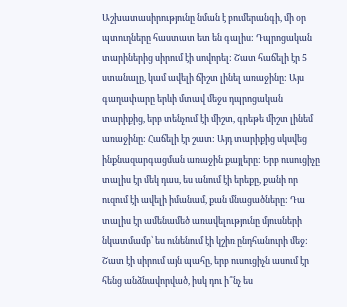Աշխատասիրությունը նման է բումերանգի, մի օր պտուղները հաստատ ետ են գալիս: Դպրոցական տարիներից սիրում էի սովորել: Շատ հաճելի էր 5 ստանալը, կամ ավելի ճիշտ լինել առաջինը: Այս գաղափարը երևի մտավ մեջս դպրոցական տարիքից, երբ տենչում էի միշտ, գրեթե միշտ լինեմ առաջինը: Հաճելի էր շատ: Այդ տարիքից սկսվեց ինքնազարգացման առաջին քայլերը: Երբ ուսուցիչը տալիս էր մեկ դաս, ես անում էի երեքը, քանի որ ուզում էի ավելի իմանամ, քան մնացածները: Դա տալիս էր ամենամեծ առավելությունը մյուսների նկատմամբ՝ ես ունենում էի կշիռ ընդհանուրի մեջ: Շատ էի սիրում այն պահը, երբ ուսուցիչն ասում էր հենց անձնավորված, իսկ դու ի՞նչ ես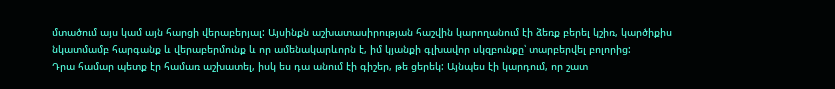մտածում այս կամ այն հարցի վերաբերյալ: Այսինքն աշխատասիրության հաշվին կարողանում էի ձեռք բերել կշիռ, կարծիքիս նկատմամբ հարգանք և վերաբերմունք և որ ամենակարևորն է, իմ կյանքի գլխավոր սկզբունքը՝ տարբերվել բոլորից:
Դրա համար պետք էր համառ աշխատել, իսկ ես դա անում էի գիշեր, թե ցերեկ: Այնպես էի կարդում, որ շատ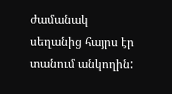ժամանակ սեղանից հայրս էր տանում անկողին: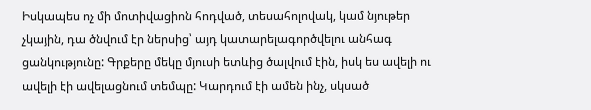Իսկապես ոչ մի մոտիվացիոն հոդված, տեսահոլովակ, կամ նյութեր չկային, դա ծնվում էր ներսից՝ այդ կատարելագործվելու անհագ ցանկությունը: Գրքերը մեկը մյուսի ետևից ծալվում էին, իսկ ես ավելի ու ավելի էի ավելացնում տեմպը: Կարդում էի ամեն ինչ, սկսած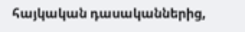հայկական դասականներից,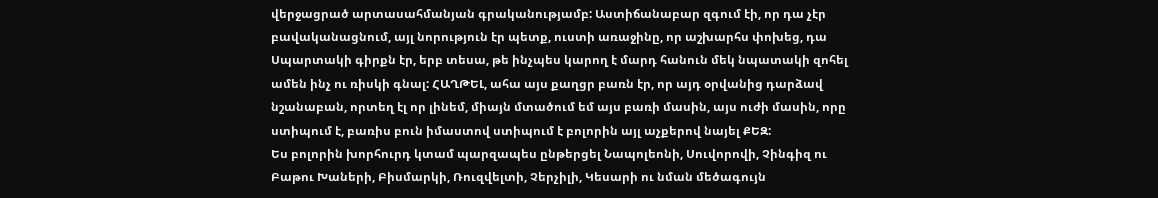վերջացրած արտասահմանյան գրականությամբ: Աստիճանաբար զգում էի, որ դա չէր բավականացնում, այլ նորություն էր պետք, ուստի առաջինը, որ աշխարհս փոխեց, դա Սպարտակի գիրքն էր, երբ տեսա, թե ինչպես կարող է մարդ հանուն մեկ նպատակի զոհել ամեն ինչ ու ռիսկի գնալ: ՀԱՂԹԵԼ, ահա այս քաղցր բառն էր, որ այդ օրվանից դարձավ նշանաբան, որտեղ էլ որ լինեմ, միայն մտածում եմ այս բառի մասին, այս ուժի մասին, որը ստիպում է, բառիս բուն իմաստով ստիպում է բոլորին այլ աչքերով նայել ՔԵԶ:
Ես բոլորին խորհուրդ կտամ պարզապես ընթերցել Նապոլեոնի, Սուվորովի, Չինգիզ ու Բաթու Խաների, Բիսմարկի, Ռուզվելտի, Չերչիլի, Կեսարի ու նման մեծագույն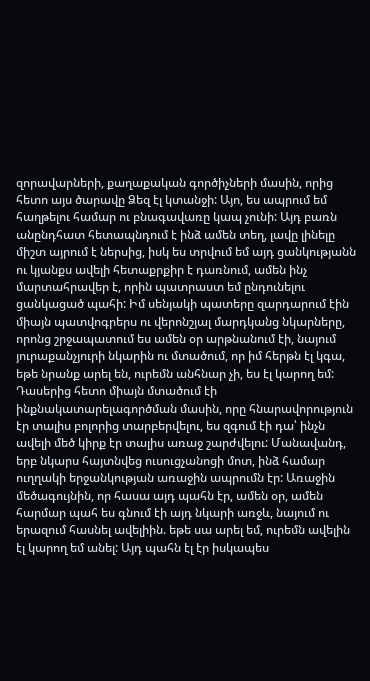զորավարների, քաղաքական գործիչների մասին, որից հետո այս ծարավը Ձեզ էլ կտանջի: Այո, ես ապրում եմ հաղթելու համար ու բնագավառը կապ չունի: Այդ բառն անընդհատ հետապնդում է ինձ ամեն տեղ, լավը լինելը միշտ այրում է ներսից, իսկ ես տրվում եմ այդ ցանկությանն ու կյանքս ավելի հետաքրքիր է դառնում, ամեն ինչ մարտահրավեր է, որին պատրաստ եմ ընդունելու ցանկացած պահի: Իմ սենյակի պատերը զարդարում էին միայն պատվոգրերս ու վերոնշյալ մարդկանց նկարները, որոնց շրջապատում ես ամեն օր արթնանում էի, նայում յուրաքանչյուրի նկարին ու մտածում, որ իմ հերթն էլ կգա, եթե նրանք արել են, ուրեմն անհնար չի, ես էլ կարող եմ:
Դասերից հետո միայն մտածում էի ինքնակատարելագործման մասին, որը հնարավորություն էր տալիս բոլորից տարբերվելու, ես զգում էի դա՝ ինչն ավելի մեծ կիրք էր տալիս առաջ շարժվելու: Մանավանդ, երբ նկարս հայտնվեց ուսուցչանոցի մոտ, ինձ համար ուղղակի երջանկության առաջին ապրումն էր: Առաջին մեծագույնին, որ հասա այդ պահն էր, ամեն օր, ամեն հարմար պահ ես գնում էի այդ նկարի առջև, նայում ու երազում հասնել ավելիին. եթե սա արել եմ, ուրեմն ավելին էլ կարող եմ անել: Այդ պահն էլ էր իսկապես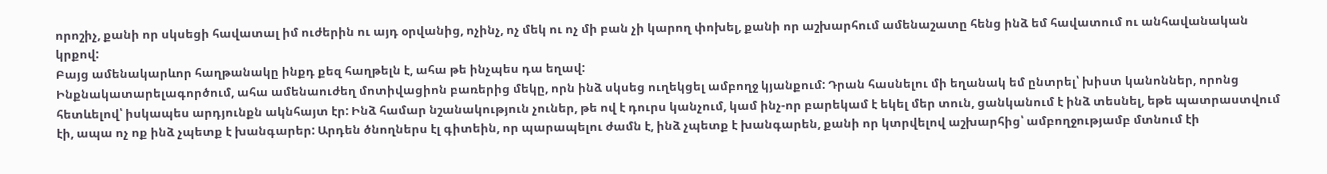որոշիչ, քանի որ սկսեցի հավատալ իմ ուժերին ու այդ օրվանից, ոչինչ, ոչ մեկ ու ոչ մի բան չի կարող փոխել, քանի որ աշխարհում ամենաշատը հենց ինձ եմ հավատում ու անհավանական կրքով:
Բայց ամենակարևոր հաղթանակը ինքդ քեզ հաղթելն է, ահա թե ինչպես դա եղավ:
Ինքնակատարելագործում, ահա ամենաուժեղ մոտիվացիոն բառերից մեկը, որն ինձ սկսեց ուղեկցել ամբողջ կյանքում: Դրան հասնելու մի եղանակ եմ ընտրել՝ խիստ կանոններ, որոնց հետևելով՝ իսկապես արդյունքն ակնհայտ էր: Ինձ համար նշանակություն չուներ, թե ով է դուրս կանչում, կամ ինչ-որ բարեկամ է եկել մեր տուն, ցանկանում է ինձ տեսնել, եթե պատրաստվում էի, ապա ոչ ոք ինձ չպետք է խանգարեր: Արդեն ծնողներս էլ գիտեին, որ պարապելու ժամն է, ինձ չպետք է խանգարեն, քանի որ կտրվելով աշխարհից՝ ամբողջությամբ մտնում էի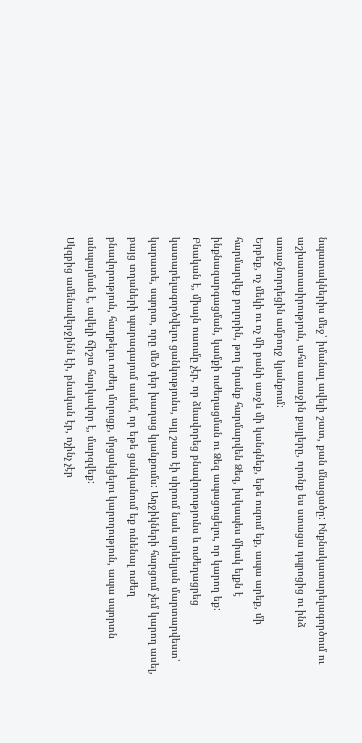նպատակներիս մեջ՝ իմանալ ավելի շատ, քան մնացածը: Ինքնակատարելագործում ու աշխատասիրություն, ահա առաջին քայլերը, որոնք ես ստացա դպրոցից ու ինձ առաջնորդեցին ամբողջ կյանքում:
Երբեք, ոչ մեկի ու ոչ մի բանի առջև մի կանգնեք, եթե ուզում եք, ապա արեք, մի հարմարվեք բոլորին, թող նրանք հարմարվեն Ձեզ, իսկապես միակ ելքն է ինքնազարգացման, կամքի ուժեղացման ու Ձեզ ապացուցելու, որ կարող եք:
Բնական է, միայն ուսումը չէր, որ ձևավորեց բնավորությունս և ուժեղացրեց կատարելագործվելու ցանկությունս, այլ շատ էի սիրում նաև արևելյան մարտարվեստ՝ կարատե, սպորտ, որը մեծ դեր խաղաց կյանքումս: Աղջիկների հարցում չեմ կարող ասել, բայց տղաների պարագայում ասեմ, որ եթե ցանկանում եք ունենալ ուժեղ բնավորություն, հաղթելու ուժեղ մոլուցք, մրցակցելու կարողություն, ապա սպորտն անպայման է, ավելի ճիշտ հարկավոր է, մարզվեք:
Սկզբից ամենավերջինն էի, բնական էր, ոչինչ չէր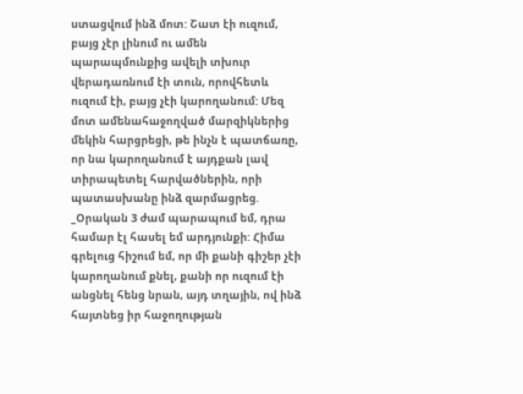ստացվում ինձ մոտ: Շատ էի ուզում, բայց չէր լինում ու ամեն պարապմունքից ավելի տխուր վերադառնում էի տուն, որովհետև ուզում էի, բայց չէի կարողանում: Մեզ մոտ ամենահաջողված մարզիկներից մեկին հարցրեցի, թե ինչն է պատճառը, որ նա կարողանում է այդքան լավ տիրապետել հարվածներին, որի պատասխանը ինձ զարմացրեց.
_Օրական 3 ժամ պարապում եմ, դրա համար էլ հասել եմ արդյունքի: Հիմա գրելուց հիշում եմ, որ մի քանի գիշեր չէի կարողանում քնել, քանի որ ուզում էի անցնել հենց նրան, այդ տղային, ով ինձ հայտնեց իր հաջողության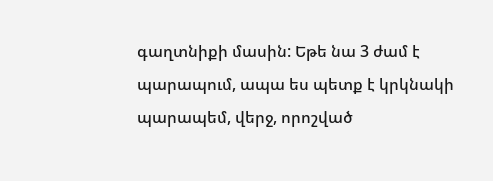գաղտնիքի մասին: Եթե նա 3 ժամ է պարապում, ապա ես պետք է կրկնակի պարապեմ, վերջ, որոշված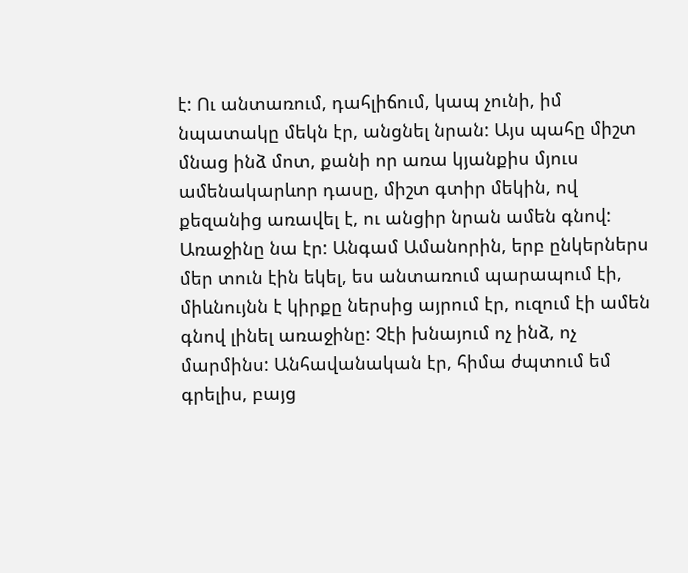է: Ու անտառում, դահլիճում, կապ չունի, իմ նպատակը մեկն էր, անցնել նրան: Այս պահը միշտ մնաց ինձ մոտ, քանի որ առա կյանքիս մյուս ամենակարևոր դասը, միշտ գտիր մեկին, ով քեզանից առավել է, ու անցիր նրան ամեն գնով: Առաջինը նա էր: Անգամ Ամանորին, երբ ընկերներս մեր տուն էին եկել, ես անտառում պարապում էի, միևնույնն է կիրքը ներսից այրում էր, ուզում էի ամեն գնով լինել առաջինը: Չէի խնայում ոչ ինձ, ոչ մարմինս: Անհավանական էր, հիմա ժպտում եմ գրելիս, բայց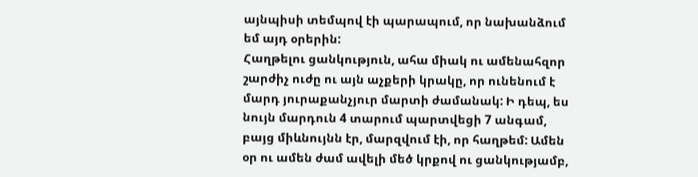այնպիսի տեմպով էի պարապում, որ նախանձում եմ այդ օրերին:
Հաղթելու ցանկություն, ահա միակ ու ամենահզոր շարժիչ ուժը ու այն աչքերի կրակը, որ ունենում է մարդ յուրաքանչյուր մարտի ժամանակ: Ի դեպ, ես նույն մարդուն 4 տարում պարտվեցի 7 անգամ, բայց միևնույնն էր, մարզվում էի, որ հաղթեմ: Ամեն օր ու ամեն ժամ ավելի մեծ կրքով ու ցանկությամբ,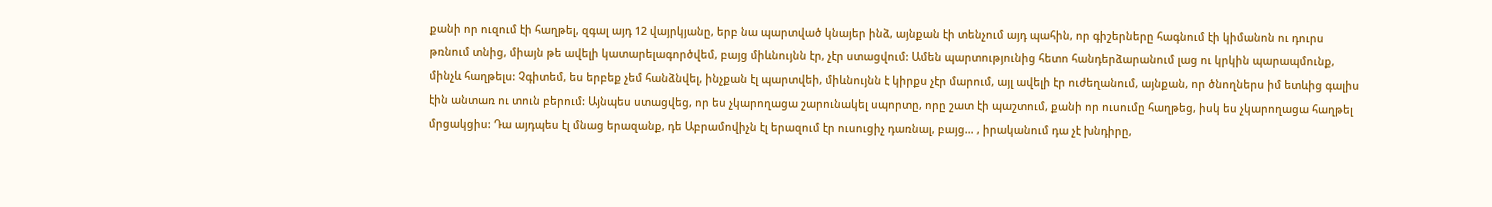քանի որ ուզում էի հաղթել, զգալ այդ 12 վայրկյանը, երբ նա պարտված կնայեր ինձ, այնքան էի տենչում այդ պահին, որ գիշերները հագնում էի կիմանոն ու դուրս թռնում տնից, միայն թե ավելի կատարելագործվեմ, բայց միևնույնն էր, չէր ստացվում: Ամեն պարտությունից հետո հանդերձարանում լաց ու կրկին պարապմունք, մինչև հաղթելս: Չգիտեմ, ես երբեք չեմ հանձնվել, ինչքան էլ պարտվեի, միևնույնն է կիրքս չէր մարում, այլ ավելի էր ուժեղանում, այնքան, որ ծնողներս իմ ետևից գալիս էին անտառ ու տուն բերում: Այնպես ստացվեց, որ ես չկարողացա շարունակել սպորտը, որը շատ էի պաշտում, քանի որ ուսումը հաղթեց, իսկ ես չկարողացա հաղթել մրցակցիս: Դա այդպես էլ մնաց երազանք, դե Աբրամովիչն էլ երազում էր ուսուցիչ դառնալ, բայց… , իրականում դա չէ խնդիրը,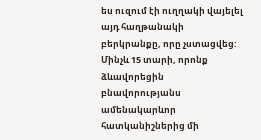ես ուզում էի ուղղակի վայելել այդ հաղթանակի բերկրանքը, որը չստացվեց:
Մինչև 15 տարի, որոնք ձևավորեցին բնավորությանս ամենակարևոր հատկանիշներից մի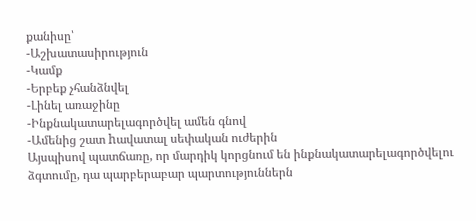քանիսը՝
-Աշխատասիրություն
-Կամք
-Երբեք չհանձնվել
-Լինել առաջինը
-Ինքնակատարելագործվել ամեն գնով
-Ամենից շատ hավատալ սեփական ուժերին
Այսպիսով պատճառը, որ մարդիկ կորցնում են ինքնակատարելագործվելու ձգտումը, դա պարբերաբար պարտություններն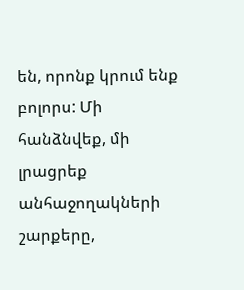են, որոնք կրում ենք բոլորս: Մի հանձնվեք, մի լրացրեք անհաջողակների շարքերը,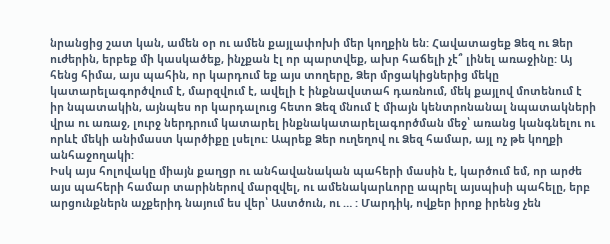նրանցից շատ կան, ամեն օր ու ամեն քայլափոխի մեր կողքին են: Հավատացեք Ձեզ ու Ձեր ուժերին, երբեք մի կասկածեք, ինչքան էլ որ պարտվեք, ախր հաճելի չէ՞ լինել առաջինը: Այ հենց հիմա, այս պահին, որ կարդում եք այս տողերը, Ձեր մրցակիցներից մեկը կատարելագործվում է, մարզվում է, ավելի է ինքնավստահ դառնում, մեկ քայլով մոտենում է իր նպատակին, այնպես որ կարդալուց հետո Ձեզ մնում է միայն կենտրոնանալ նպատակների վրա ու առաջ, լուրջ ներդրում կատարել ինքնակատարելագործման մեջ՝ առանց կանգնելու ու որևէ մեկի անիմաստ կարծիքը լսելու: Ապրեք Ձեր ուղեղով ու Ձեզ համար, այլ ոչ թե կողքի անհաջողակի:
Իսկ այս հոլովակը միայն քաղցր ու անհավանական պահերի մասին է, կարծում եմ, որ արժե այս պահերի համար տարիներով մարզվել, ու ամենակարևորը ապրել այսպիսի պահելը, երբ արցունքներն աչքերիդ նայում ես վեր՝ Աստծուն, ու … : Մարդիկ, ովքեր իրոք իրենց չեն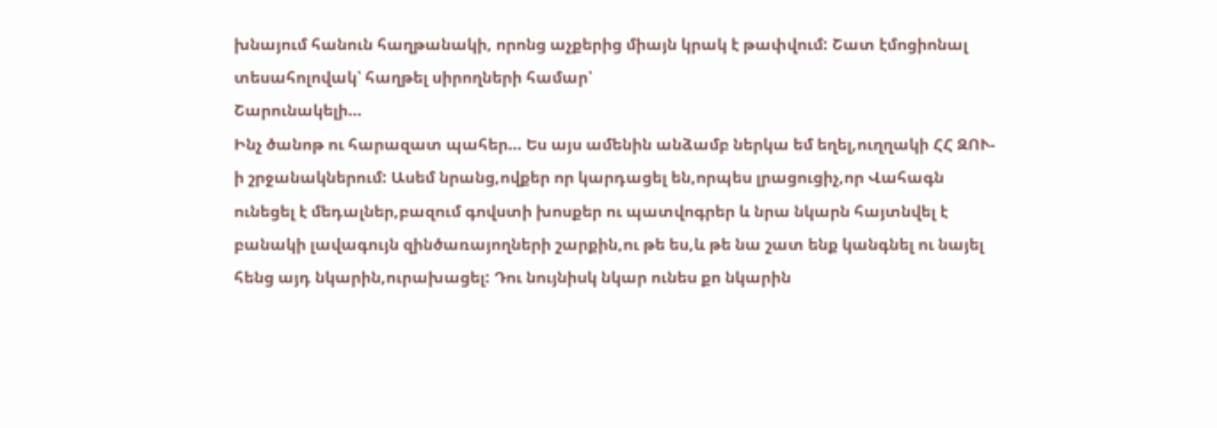խնայում հանուն հաղթանակի, որոնց աչքերից միայն կրակ է թափվում: Շատ էմոցիոնալ տեսահոլովակ՝ հաղթել սիրողների համար՝
Շարունակելի…
Ինչ ծանոթ ու հարազատ պահեր… Ես այս ամենին անձամբ ներկա եմ եղել,ուղղակի ՀՀ ԶՈՒ-ի շրջանակներում: Ասեմ նրանց,ովքեր որ կարդացել են,որպես լրացուցիչ,որ Վահագն ունեցել է մեդալներ,բազում գովստի խոսքեր ու պատվոգրեր և նրա նկարն հայտնվել է բանակի լավագույն զինծառայողների շարքին,ու թե ես,և թե նա շատ ենք կանգնել ու նայել հենց այդ նկարին,ուրախացել: Դու նույնիսկ նկար ունես քո նկարին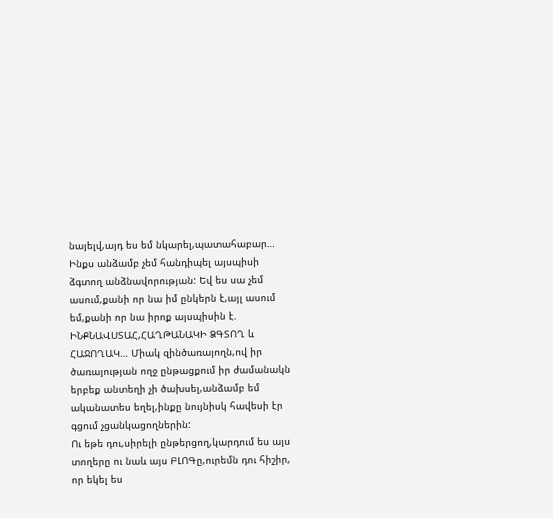նայելվ,այդ ես եմ նկարել,պատահաբար…
Ինքս անձամբ չեմ հանդիպել այսպիսի ձգտող անձնավորության: Եվ ես սա չեմ ասում,քանի որ նա իմ ընկերն է,այլ ասում եմ,քանի որ նա իրոք այսպիսին է. ԻՆՔՆԱՎՍՏԱՀ,ՀԱՂԹԱՆԱԿԻ ՁԳՏՈՂ և ՀԱՋՈՂԱԿ… Միակ զինծառայողն,ով իր ծառայության ողջ ընթացքում իր ժամանակն երբեք անտեղի չի ծախսել,անձամբ եմ ականատես եղել,ինքը նույնիսկ հավեսի էր գցում չցանկացողներին:
Ու եթե դու,սիրելի ընթերցող,կարդում ես այս տողերը ու նաև այս ԲԼՈԳը,ուրեմն դու հիշիր, որ եկել ես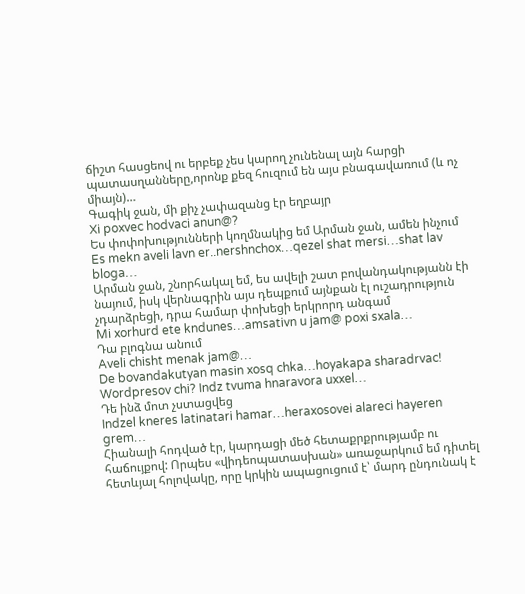ճիշտ հասցեով ու երբեք չես կարող չունենալ այն հարցի պատասղանները,որոնք քեզ հուզում են այս բնագավառում (և ոչ միայն)…
Գագիկ ջան, մի քիչ չափազանց էր եղբայր
Xi poxvec hodvaci anun@?
Ես փոփոխությունների կողմնակից եմ Արման ջան, ամեն ինչում
Es mekn aveli lavn er..nershnchox…qezel shat mersi…shat lav bloga…
Արման ջան, շնորհակալ եմ, ես ավելի շատ բովանդակությանն էի նայում, իսկ վերնագրին այս դեպքում այնքան էլ ուշադրություն չդարձրեցի, դրա համար փոխեցի երկրորդ անգամ
Mi xorhurd ete kndunes…amsativn u jam@ poxi sxala…
Դա բլոգնա անում
Aveli chisht menak jam@…
De bovandakutyan masin xosq chka…hoyakapa sharadrvac! Wordpresov chi? Indz tvuma hnaravora uxxel…
Դե ինձ մոտ չստացվեց
Indzel kneres latinatari hamar…heraxosovei alareci hayeren grem…
Հիանալի հոդված էր, կարդացի մեծ հետաքրքրությամբ ու հաճույքով: Որպես «վիդեոպատասխան» առաջարկում եմ դիտել հետևյալ հոլովակը, որը կրկին ապացուցում է՝ մարդ ընդունակ է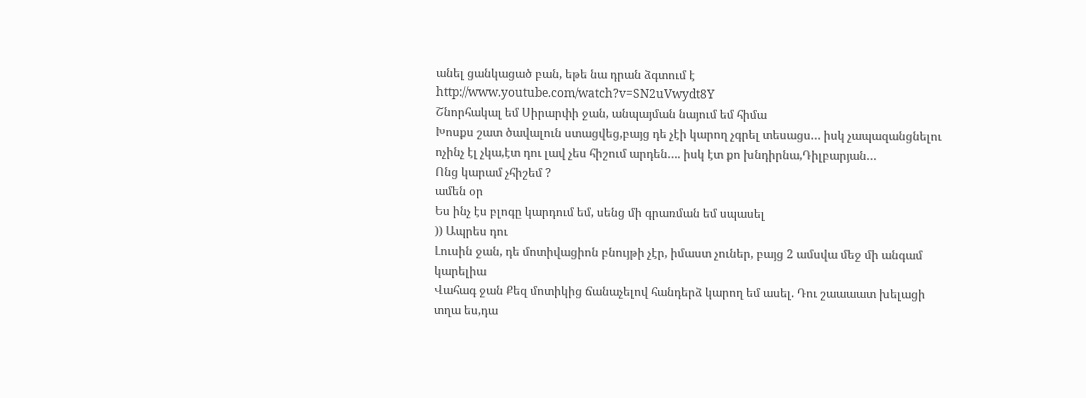անել ցանկացած բան, եթե նա դրան ձգտում է http://www.youtube.com/watch?v=SN2uVwydt8Y
Շնորհակալ եմ Սիրարփի ջան, անպայման նայում եմ հիմա
Խոսքս շատ ծավալուն ստացվեց,բայց դե չէի կարող չգրել տեսացս… իսկ չապազանցնելու ոչինչ էլ չկա,էտ դու լավ չես հիշում արդեն…. իսկ էտ քո խնդիրնա,Դիլբարյան…
Ոնց կարամ չհիշեմ ?
ամեն օր
Ես ինչ էս բլոգը կարդում եմ, սենց մի գրառման եմ սպասել
)) Ապրես դու
Լուսին ջան, դե մոտիվացիոն բնույթի չէր, իմաստ չուներ, բայց 2 ամսվա մեջ մի անգամ կարելիա
Վահագ ջան Քեզ մոտիկից ճանաչելով հանդերձ կարող եմ ասել. Դու շաաաատ խելացի տղա ես,դա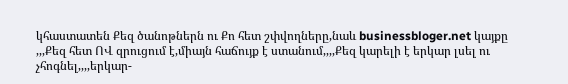կհաստատեն Քեզ ծանոթներն ու Քո հետ շփվողները,նաև businessbloger.net կայքը
,,,Քեզ հետ ՈՎ զրուցում է,միայն հաճույք է ստանում,,,,Քեզ կարելի է երկար լսել ու չհոգնել,,,,երկար-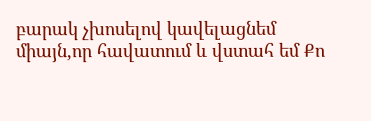բարակ չխոսելով կավելացնեմ միայն,որ հավատում և վստահ եմ Քո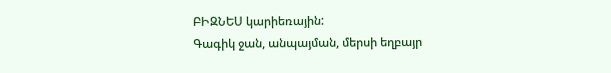ԲԻԶՆԵՍ կարիեռային:
Գագիկ ջան, անպայման, մերսի եղբայր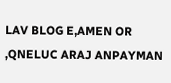LAV BLOG E,AMEN OR ,QNELUC ARAJ ANPAYMAN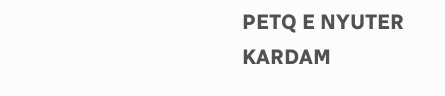PETQ E NYUTER KARDAM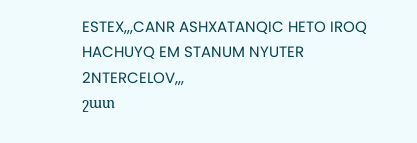ESTEX,,,CANR ASHXATANQIC HETO IROQ HACHUYQ EM STANUM NYUTER 2NTERCELOV,,,
շատ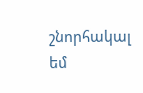շնորհակալ եմ